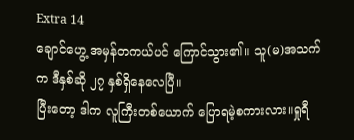Extra 14
ချောင်ဟွေ့ အမှန်တကယ်ပင် ကြောင်သွား၏။ သူ(မ)အသက်က ဒီနှစ်ဆို ၂၇ နှစ်ရှိနေလေပြီ။
ပြီးတော့ ဒါက လူကြီးတစ်ယောက် ပြောရမဲ့စကားလား။ရှုရီ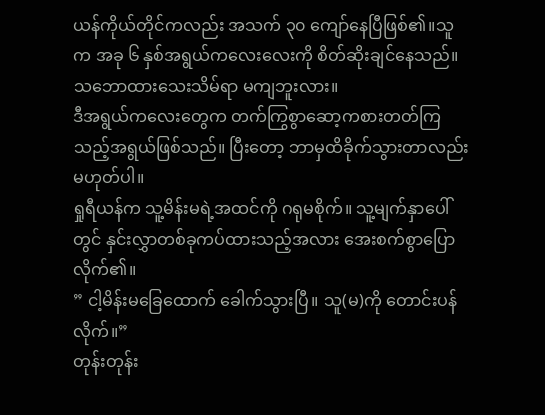ယန်ကိုယ်တိုင်ကလည်း အသက် ၃၀ ကျော်နေပြီဖြစ်၏။သူက အခု ၆ နှစ်အရွယ်ကလေးလေးကို စိတ်ဆိုးချင်နေသည်။သဘောထားသေးသိမ်ရာ မကျဘူးလား။
ဒီအရွယ်ကလေးတွေက တက်ကြွစွာဆော့ကစားတတ်ကြသည့်အရွယ်ဖြစ်သည်။ ပြီးတော့ ဘာမှထိခိုက်သွားတာလည်းမဟုတ်ပါ။
ရှုရီယန်က သူ့မိန်းမရဲ့အထင်ကို ဂရုမစိုက်။ သူ့မျက်နှာပေါ်တွင် နှင်းလွှာတစ်ခုကပ်ထားသည့်အလား အေးစက်စွာပြောလိုက်၏။
” ငါ့မိန်းမခြေထောက် ခေါက်သွားပြီ။ သူ(မ)ကို တောင်းပန်လိုက်။”
တုန်းတုန်း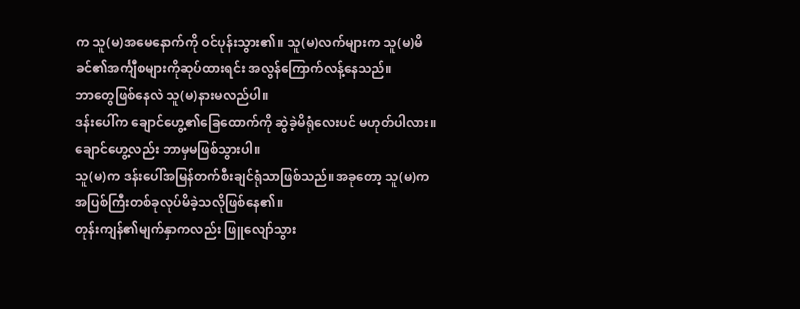က သူ(မ)အမေနောက်ကို ဝင်ပုန်းသွား၏။ သူ(မ)လက်များက သူ(မ)မိခင်၏အင်္ကျီစများကိုဆုပ်ထားရင်း အလွန်ကြောက်လန့်နေသည်။
ဘာတွေဖြစ်နေလဲ သူ(မ)နားမလည်ပါ။
ဒန်းပေါ်က ချောင်ဟွေ့၏ခြေထောက်ကို ဆွဲခဲ့မိရုံလေးပင် မဟုတ်ပါလား။
ချောင်ဟွေ့လည်း ဘာမှမဖြစ်သွားပါ။
သူ(မ)က ဒန်းပေါ်အမြန်တက်စီးချင်ရုံသာဖြစ်သည်။အခုတော့ သူ(မ)က အပြစ်ကြီးတစ်ခုလုပ်မိခဲ့သလိုဖြစ်နေ၏။
တုန်းကျန်၏မျက်နှာကလည်း ဖြူလျော်သွား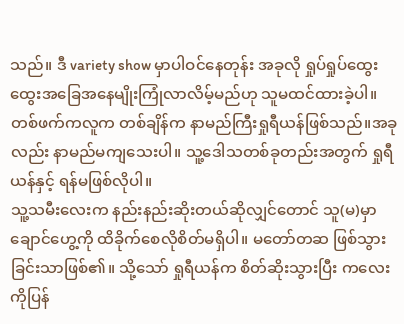သည်။ ဒီ variety show မှာပါဝင်နေတုန်း အခုလို ရှုပ်ရှုပ်ထွေးထွေးအခြေအနေမျိုးကြုံလာလိမ့်မည်ဟု သူမထင်ထားခဲ့ပါ။
တစ်ဖက်ကလူက တစ်ချိန်က နာမည်ကြီးရှုရီယန်ဖြစ်သည်။အခုလည်း နာမည်မကျသေးပါ။ သူ့ဒေါသတစ်ခုတည်းအတွက် ရှုရီယန်နှင့် ရန်မဖြစ်လိုပါ။
သူ့သမီးလေးက နည်းနည်းဆိုးတယ်ဆိုလျှင်တောင် သူ(မ)မှာ ချောင်ဟွေ့ကို ထိခိုက်စေလိုစိတ်မရှိပါ။ မတော်တဆ ဖြစ်သွားခြင်းသာဖြစ်၏။ သို့သော် ရှုရီယန်က စိတ်ဆိုးသွားပြီး ကလေးကိုပြန်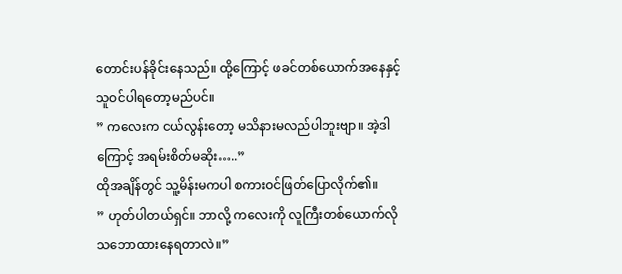တောင်းပန်ခိုင်းနေသည်။ ထို့ကြောင့် ဖခင်တစ်ယောက်အနေနှင့် သူဝင်ပါရတော့မည်ပင်။
” ကလေးက ငယ်လွန်းတော့ မသိနားမလည်ပါဘူးဗျာ။ အဲ့ဒါကြောင့် အရမ်းစိတ်မဆိုး…..”
ထိုအချိန်တွင် သူ့မိန်းမကပါ စကားဝင်ဖြတ်ပြောလိုက်၏။
” ဟုတ်ပါတယ်ရှင်။ ဘာလို့ ကလေးကို လူကြီးတစ်ယောက်လို သဘောထားနေရတာလဲ။”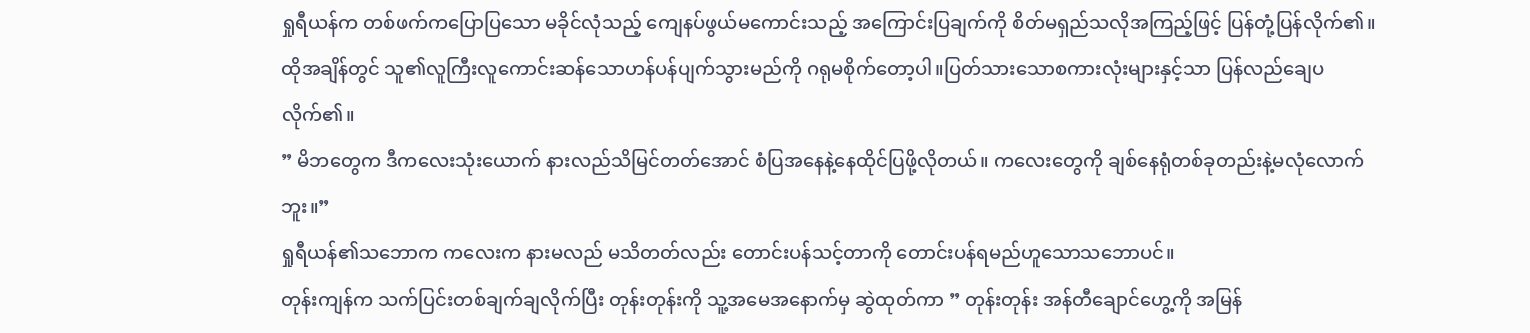ရှုရီယန်က တစ်ဖက်ကပြောပြသော မခိုင်လုံသည့် ကျေနပ်ဖွယ်မကောင်းသည့် အကြောင်းပြချက်ကို စိတ်မရှည်သလိုအကြည့်ဖြင့် ပြန်တုံ့ပြန်လိုက်၏။ထိုအချိန်တွင် သူ၏လူကြီးလူကောင်းဆန်သောဟန်ပန်ပျက်သွားမည်ကို ဂရုမစိုက်တော့ပါ။ပြတ်သားသောစကားလုံးများနှင့်သာ ပြန်လည်ချေပလိုက်၏။
” မိဘတွေက ဒီကလေးသုံးယောက် နားလည်သိမြင်တတ်အောင် စံပြအနေနဲ့နေထိုင်ပြဖို့လိုတယ်။ ကလေးတွေကို ချစ်နေရုံတစ်ခုတည်းနဲ့မလုံလောက်ဘူး။”
ရှုရီယန်၏သဘောက ကလေးက နားမလည် မသိတတ်လည်း တောင်းပန်သင့်တာကို တောင်းပန်ရမည်ဟူသောသဘောပင်။
တုန်းကျန်က သက်ပြင်းတစ်ချက်ချလိုက်ပြီး တုန်းတုန်းကို သူ့အမေအနောက်မှ ဆွဲထုတ်ကာ ” တုန်းတုန်း အန်တီချောင်ဟွေ့ကို အမြန်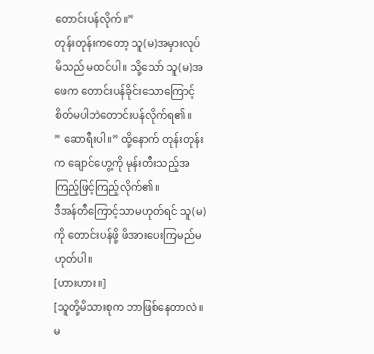တောင်းပန်လိုက်။”
တုန်းတုန်းကတော့ သူ(မ)အမှားလုပ်မိသည် မထင်ပါ။ သို့သော် သူ(မ)အဖေက တောင်းပန်ခိုင်းသောကြောင့် စိတ်မပါဘဲတောင်းပန်လိုက်ရ၏။
” ဆောရီးပါ။” ထို့နောက် တုန်းတုန်းက ချောင်ဟွေ့ကို မုန်းတီးသည့်အကြည့်ဖြင့်ကြည့်လိုက်၏။
ဒီအန်တီကြောင့်သာမဟုတ်ရင် သူ(မ)ကို တောင်းပန်ဖို့ ဖိအားပေးကြမည်မဟုတ်ပါ။
[ဟားဟား။]
[သူတို့မိသားစုက ဘာဖြစ်နေတာလဲ။ မ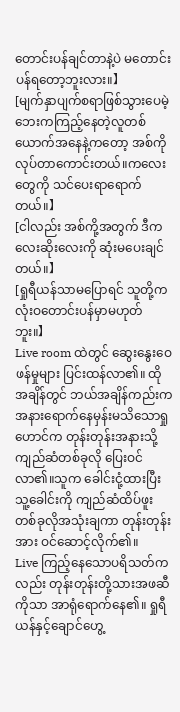တောင်းပန်ချင်တာနဲ့ပဲ မတောင်းပန်ရတော့ဘူးလား။】
[မျက်နှာပျက်စရာဖြစ်သွားပေမဲ့ ဘေးကကြည့်နေတဲ့လူတစ်ယောက်အနေနဲ့ကတော့ အစ်ကိုလုပ်တာကောင်းတယ်။ကလေးတွေကို သင်ပေးရာရောက်တယ်။】
[ငါလည်း အစ်ကို့အတွက် ဒီကလေးဆိုးလေးကို ဆုံးမပေးချင်တယ်။】
[ရှုရီယန်သာမပြောရင် သူတို့က လုံးဝတောင်းပန်မှာမဟုတ်ဘူး။】
Live room ထဲတွင် ဆွေးနွေးဝေဖန်မှုများ ပြင်းထန်လာ၏။ ထိုအချိန်တွင် ဘယ်အချိန်ကည်းကအနားရောက်နေမှန်းမသိသောရှုဟောင်က တုန်းတုန်းအနားသို့ ကျည်ဆံတစ်ခုလို ပြေးဝင်လာ၏။သူက ခေါင်းငုံ့ထားပြီး သူ့ခေါင်းကို ကျည်ဆံထိပ်ဖူးတစ်ခုလိုအသုံးချကာ တုန်းတုန်းအား ဝင်ဆောင့်လိုက်၏။
Live ကြည့်နေသောပရိသတ်ကလည်း တုန်းတုန်းတို့သားအဖဆီကိုသာ အာရုံရောက်နေ၏။ ရှုရီယန်နှင့်ချောင်ဟွေ့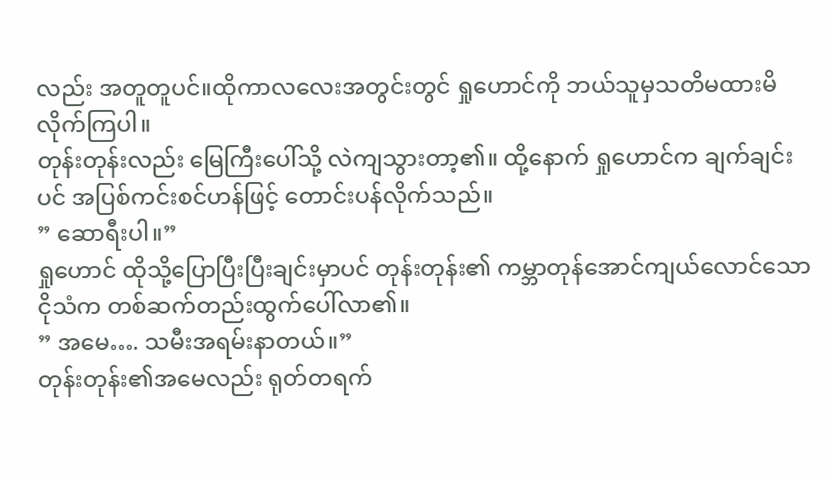လည်း အတူတူပင်။ထိုကာလလေးအတွင်းတွင် ရှုဟောင်ကို ဘယ်သူမှသတိမထားမိလိုက်ကြပါ။
တုန်းတုန်းလည်း မြေကြီးပေါ်သို့ လဲကျသွားတာ့၏။ ထို့နောက် ရှုဟောင်က ချက်ချင်းပင် အပြစ်ကင်းစင်ဟန်ဖြင့် တောင်းပန်လိုက်သည်။
” ဆောရီးပါ။”
ရှုဟောင် ထိုသို့ပြောပြီးပြီးချင်းမှာပင် တုန်းတုန်း၏ ကမ္ဘာတုန်အောင်ကျယ်လောင်သောငိုသံက တစ်ဆက်တည်းထွက်ပေါ်လာ၏။
” အမေ…. သမီးအရမ်းနာတယ်။”
တုန်းတုန်း၏အမေလည်း ရုတ်တရက်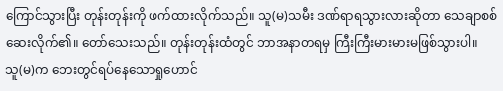ကြောင်သွားပြီး တုန်းတုန်းကို ဖက်ထားလိုက်သည်။ သူ(မ)သမီး ဒဏ်ရာရသွားလားဆိုတာ သေချာစစ်ဆေးလိုက်၏။ တော်သေးသည်။ တုန်းတုန်းထံတွင် ဘာအနာတရမှ ကြီးကြီးမားမားမဖြစ်သွားပါ။
သူ(မ)က ဘေးတွင်ရပ်နေသောရှုဟောင်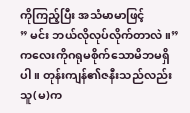ကိုကြည့်ပြီး အသံမာမာဖြင့်
” မင်း ဘယ်လိုလုပ်လိုက်တာလဲ။”
ကလေးကိုဂရုမစိုက်သောမိဘမရှိပါ။ တုန်းကျန်၏ဇနီးသည်လည်း သူ(မ)က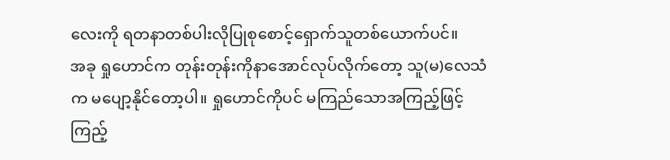လေးကို ရတနာတစ်ပါးလိုပြုစုစောင့်ရှောက်သူတစ်ယောက်ပင်။
အခု ရှုဟောင်က တုန်းတုန်းကိုနာအောင်လုပ်လိုက်တော့ သူ(မ)လေသံက မပျော့နိုင်တော့ပါ။ ရှုဟောင်ကိုပင် မကြည်သောအကြည့်ဖြင့် ကြည့်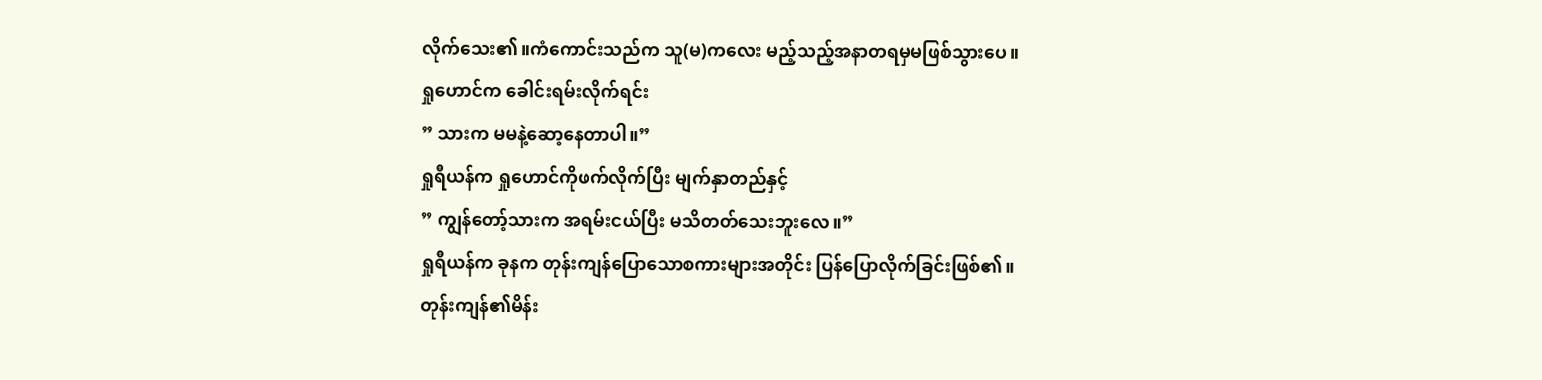လိုက်သေး၏။ကံကောင်းသည်က သူ(မ)ကလေး မည့်သည့်အနာတရမှမဖြစ်သွားပေ။
ရှုဟောင်က ခေါင်းရမ်းလိုက်ရင်း
” သားက မမနဲ့ဆော့နေတာပါ။”
ရှုရီယန်က ရှုဟောင်ကိုဖက်လိုက်ပြီး မျက်နှာတည်နှင့်
” ကျွန်တော့်သားက အရမ်းငယ်ပြီး မသိတတ်သေးဘူးလေ။”
ရှုရီယန်က ခုနက တုန်းကျန်ပြောသောစကားများအတိုင်း ပြန်ပြောလိုက်ခြင်းဖြစ်၏။
တုန်းကျန်၏မိန်း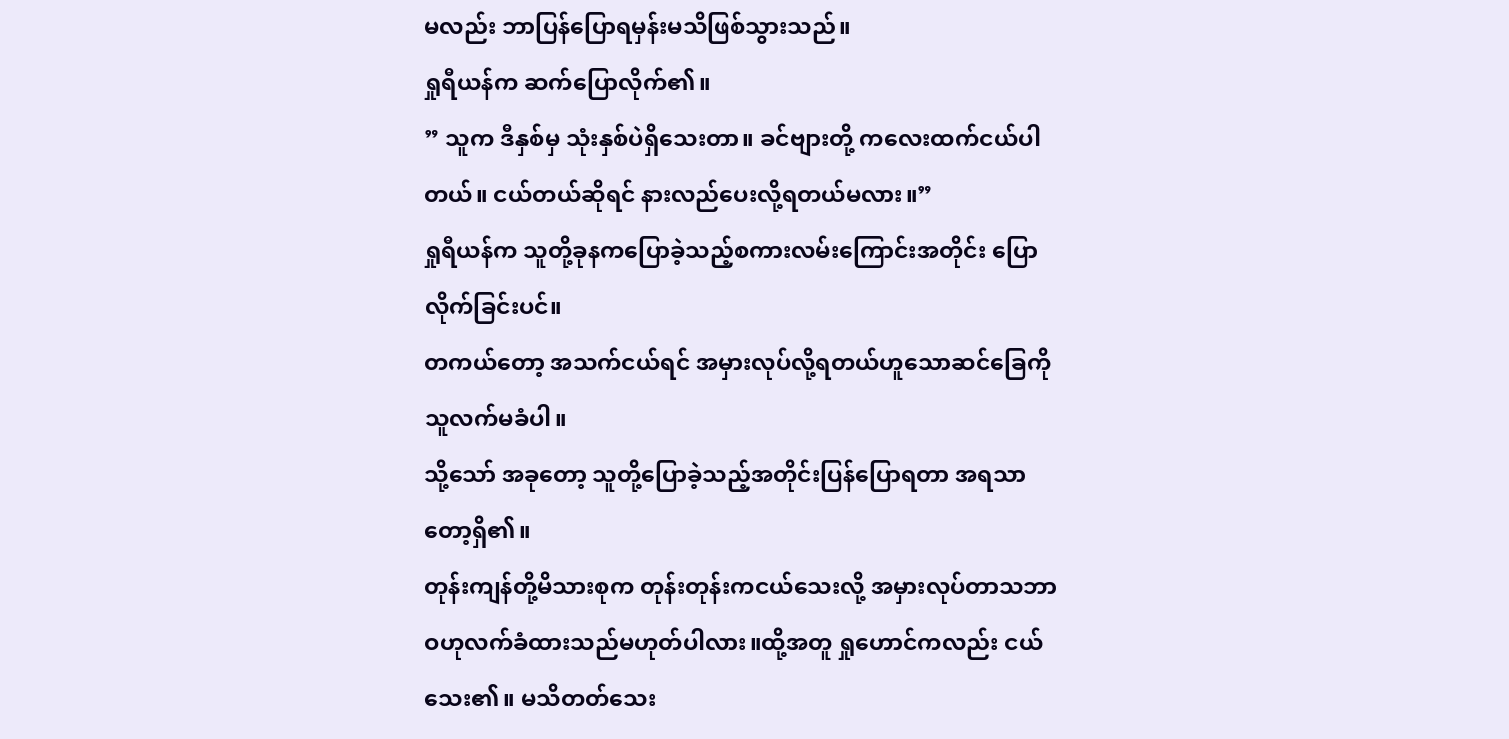မလည်း ဘာပြန်ပြောရမှန်းမသိဖြစ်သွားသည်။
ရှုရီယန်က ဆက်ပြောလိုက်၏။
” သူက ဒီနှစ်မှ သုံးနှစ်ပဲရှိသေးတာ။ ခင်ဗျားတို့ ကလေးထက်ငယ်ပါတယ်။ ငယ်တယ်ဆိုရင် နားလည်ပေးလို့ရတယ်မလား။”
ရှုရီယန်က သူတို့ခုနကပြောခဲ့သည့်စကားလမ်းကြောင်းအတိုင်း ပြောလိုက်ခြင်းပင်။
တကယ်တော့ အသက်ငယ်ရင် အမှားလုပ်လို့ရတယ်ဟူသောဆင်ခြေကို သူလက်မခံပါ။
သို့သော် အခုတော့ သူတို့ပြောခဲ့သည့်အတိုင်းပြန်ပြောရတာ အရသာတော့ရှိ၏။
တုန်းကျန်တို့မိသားစုက တုန်းတုန်းကငယ်သေးလို့ အမှားလုပ်တာသဘာဝဟုလက်ခံထားသည်မဟုတ်ပါလား။ထို့အတူ ရှုဟောင်ကလည်း ငယ်သေး၏။ မသိတတ်သေး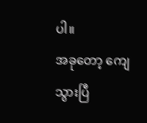ပါ။
အခုတော့ ကျေသွားပြီ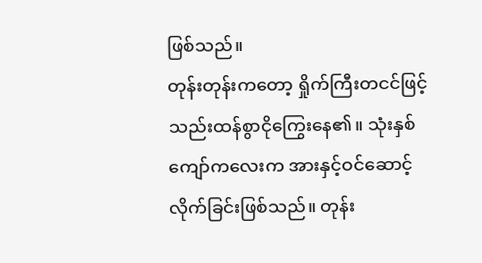ဖြစ်သည်။
တုန်းတုန်းကတော့ ရှိုက်ကြီးတငင်ဖြင့် သည်းထန်စွာငိုကြွေးနေ၏။ သုံးနှစ်ကျော်ကလေးက အားနှင့်ဝင်ဆောင့်လိုက်ခြင်းဖြစ်သည်။ တုန်း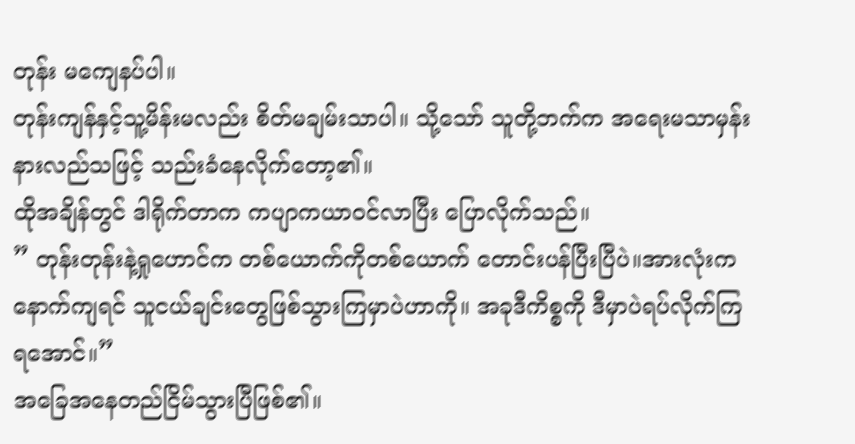တုန်း မကျေနပ်ပါ။
တုန်းကျန်နှင့်သူ့မိန်းမလည်း စိတ်မချမ်းသာပါ။ သို့သော် သူတို့ဘက်က အရေးမသာမှန်းနားလည်သဖြင့် သည်းခံနေလိုက်တော့၏။
ထိုအချိန်တွင် ဒါရိုက်တာက ကပျာကယာဝင်လာပြီး ပြောလိုက်သည်။
” တုန်းတုန်းနဲ့ရှုဟောင်က တစ်ယောက်ကိုတစ်ယောက် တောင်းပန်ပြီးပြီပဲ။အားလုံးက နောက်ကျရင် သူငယ်ချင်းတွေဖြစ်သွားကြမှာပဲဟာကို။ အခုဒီကိစ္စကို ဒီမှာပဲရပ်လိုက်ကြရအောင်။”
အခြေအနေတည်ငြိမ်သွားပြီဖြစ်၏။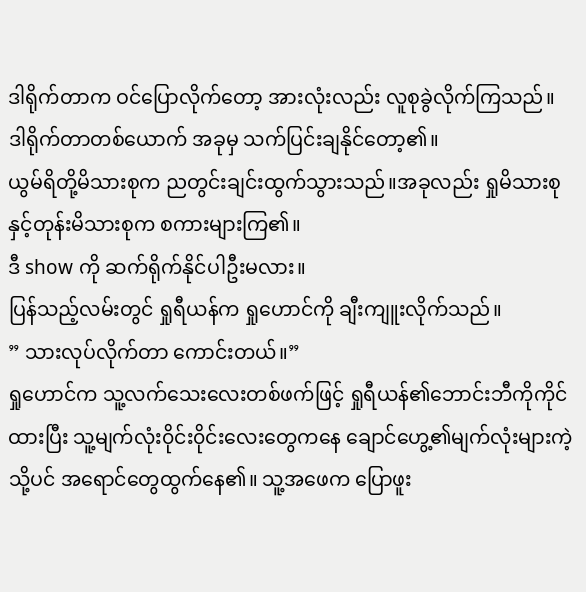ဒါရိုက်တာက ဝင်ပြောလိုက်တော့ အားလုံးလည်း လူစုခွဲလိုက်ကြသည်။
ဒါရိုက်တာတစ်ယောက် အခုမှ သက်ပြင်းချနိုင်တော့၏။
ယွမ်ရိတို့မိသားစုက ညတွင်းချင်းထွက်သွားသည်။အခုလည်း ရှုမိသားစုနှင့်တုန်းမိသားစုက စကားများကြ၏။
ဒီ show ကို ဆက်ရိုက်နိုင်ပါဦးမလား။
ပြန်သည့်လမ်းတွင် ရှုရီယန်က ရှုဟောင်ကို ချီးကျူးလိုက်သည်။
” သားလုပ်လိုက်တာ ကောင်းတယ်။”
ရှုဟောင်က သူ့လက်သေးလေးတစ်ဖက်ဖြင့် ရှုရီယန်၏ဘောင်းဘီကိုကိုင်ထားပြီး သူ့မျက်လုံး၀ိုင်း၀ိုင်းလေးတွေကနေ ချောင်ဟွေ့၏မျက်လုံးများကဲ့သို့ပင် အရောင်တွေထွက်နေ၏။ သူ့အဖေက ပြောဖူး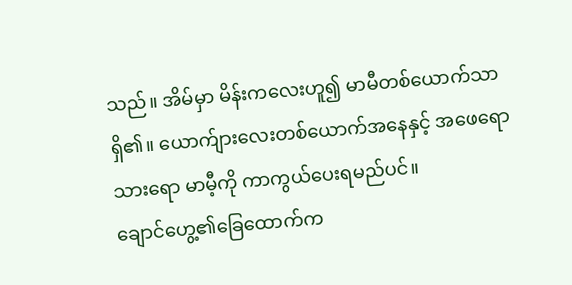သည်။ အိမ်မှာ မိန်းကလေးဟူ၍ မာမီတစ်ယောက်သာရှိ၏။ ယောက်ျားလေးတစ်ယောက်အနေနှင့် အဖေရောသားရော မာမီ့ကို ကာကွယ်ပေးရမည်ပင်။
ချောင်ဟွေ့၏ခြေထောက်က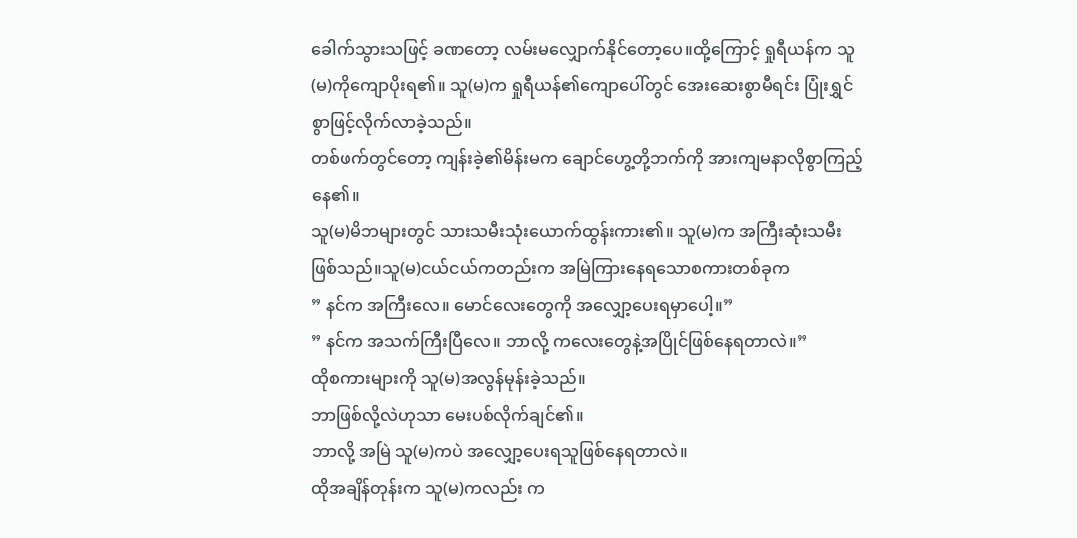ခေါက်သွားသဖြင့် ခဏတော့ လမ်းမလျှောက်နိုင်တော့ပေ။ထို့ကြောင့် ရှုရီယန်က သူ(မ)ကိုကျောပိုးရ၏။ သူ(မ)က ရှုရီယန်၏ကျောပေါ်တွင် အေးဆေးစွာမီရင်း ပြုံးရွှင်စွာဖြင့်လိုက်လာခဲ့သည်။
တစ်ဖက်တွင်တော့ ကျန်းခဲ့၏မိန်းမက ချောင်ဟွေ့တို့ဘက်ကို အားကျမနာလိုစွာကြည့်နေ၏။
သူ(မ)မိဘများတွင် သားသမီးသုံးယောက်ထွန်းကား၏။ သူ(မ)က အကြီးဆုံးသမီး ဖြစ်သည်။သူ(မ)ငယ်ငယ်ကတည်းက အမြဲကြားနေရသောစကားတစ်ခုက
” နင်က အကြီးလေ။ မောင်လေးတွေကို အလျှော့ပေးရမှာပေါ့။”
” နင်က အသက်ကြီးပြီလေ။ ဘာလို့ ကလေးတွေနဲ့အပြိုင်ဖြစ်နေရတာလဲ။”
ထိုစကားများကို သူ(မ)အလွန်မုန်းခဲ့သည်။
ဘာဖြစ်လို့လဲဟုသာ မေးပစ်လိုက်ချင်၏။
ဘာလို့ အမြဲ သူ(မ)ကပဲ အလျှော့ပေးရသူဖြစ်နေရတာလဲ။
ထိုအချိန်တုန်းက သူ(မ)ကလည်း က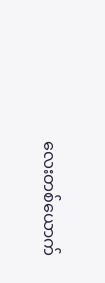လေးတစ်ယောက်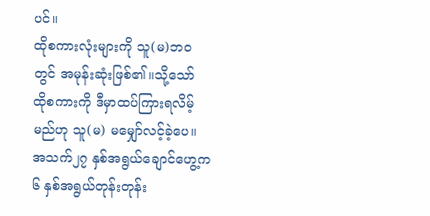ပင်။
ထိုစကားလုံးများကို သူ(မ)ဘဝတွင် အမုန်းဆုံးဖြစ်၏။သို့သော် ထိုစကားကို ဒီမှာထပ်ကြားရလိမ့်မည်ဟု သူ(မ) မမျှော်လင့်ခဲ့ပေ။
အသက်၂၇ နှစ်အရွယ်ချောင်ဟွေ့က ၆ နှစ်အရွယ်တုန်းတုန်း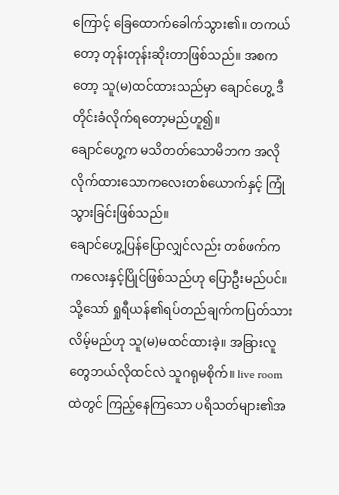ကြောင့် ခြေထောက်ခေါက်သွား၏။ တကယ်တော့ တုန်းတုန်းဆိုးတာဖြစ်သည်။ အစကတော့ သူ(မ)ထင်ထားသည်မှာ ချောင်ဟွေ့ ဒီတိုင်းခံလိုက်ရတော့မည်ဟူ၍။
ချောင်ဟွေ့က မသိတတ်သောမိဘက အလိုလိုက်ထားသောကလေးတစ်ယောက်နှင့် ကြုံသွားခြင်းဖြစ်သည်။
ချောင်ဟွေ့ပြန်ပြောလျှင်လည်း တစ်ဖက်က ကလေးနှင့်ပြိုင်ဖြစ်သည်ဟု ပြောဦးမည်ပင်။
သို့သော် ရှုရီယန်၏ရပ်တည်ချက်ကပြတ်သားလိမ့်မည်ဟု သူ(မ)မထင်ထားခဲ့။ အခြားလူတွေဘယ်လိုထင်လဲ သူဂရုမစိုက်။ live room ထဲတွင် ကြည့်နေကြသော ပရိသတ်များ၏အ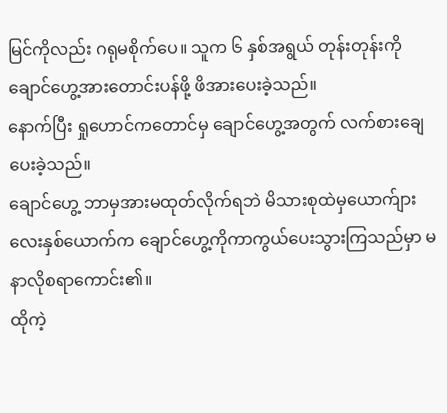မြင်ကိုလည်း ဂရုမစိုက်ပေ။ သူက ၆ နှစ်အရွယ် တုန်းတုန်းကို ချောင်ဟွေ့အားတောင်းပန်ဖို့ ဖိအားပေးခဲ့သည်။
နောက်ပြီး ရှုဟောင်ကတောင်မှ ချောင်ဟွေ့အတွက် လက်စားချေပေးခဲ့သည်။
ချောင်ဟွေ့ ဘာမှအားမထုတ်လိုက်ရဘဲ မိသားစုထဲမှယောက်ျားလေးနှစ်ယောက်က ချောင်ဟွေ့ကိုကာကွယ်ပေးသွားကြသည်မှာ မနာလိုစရာကောင်း၏။
ထိုကဲ့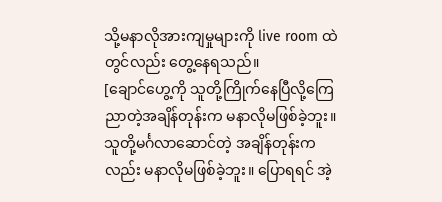သို့မနာလိုအားကျမှုများကို live room ထဲတွင်လည်း တွေ့နေရသည်။
[ချောင်ဟွေ့ကို သူတို့ကြိုက်နေပြီလို့ကြေညာတဲ့အချိန်တုန်းက မနာလိုမဖြစ်ခဲ့ဘူး။ သူတို့မင်္ဂလာဆောင်တဲ့ အချိန်တုန်းကလည်း မနာလိုမဖြစ်ခဲ့ဘူး။ ပြောရရင် အဲ့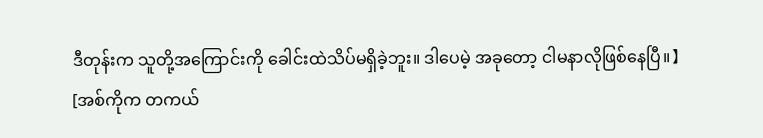ဒီတုန်းက သူတို့အကြောင်းကို ခေါင်းထဲသိပ်မရှိခဲ့ဘူး။ ဒါပေမဲ့ အခုတော့ ငါမနာလိုဖြစ်နေပြီ။】
[အစ်ကိုက တကယ်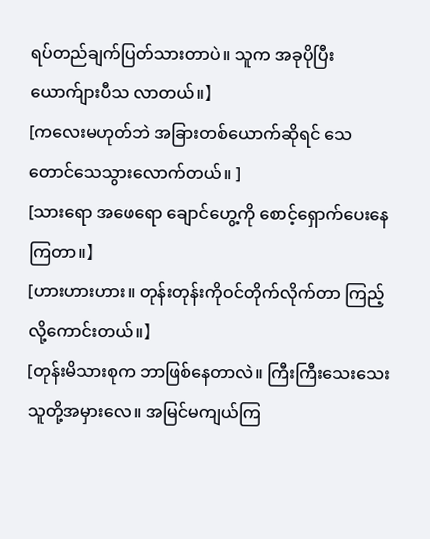ရပ်တည်ချက်ပြတ်သားတာပဲ။ သူက အခုပိုပြီးယောက်ျားပီသ လာတယ်။】
[ကလေးမဟုတ်ဘဲ အခြားတစ်ယောက်ဆိုရင် သေတောင်သေသွားလောက်တယ်။ ]
[သားရော အဖေရော ချောင်ဟွေ့ကို စောင့်ရှောက်ပေးနေကြတာ။】
[ဟားဟားဟား။ တုန်းတုန်းကိုဝင်တိုက်လိုက်တာ ကြည့်လို့ကောင်းတယ်။】
[တုန်းမိသားစုက ဘာဖြစ်နေတာလဲ။ ကြီးကြီးသေးသေး သူတို့အမှားလေ။ အမြင်မကျယ်ကြ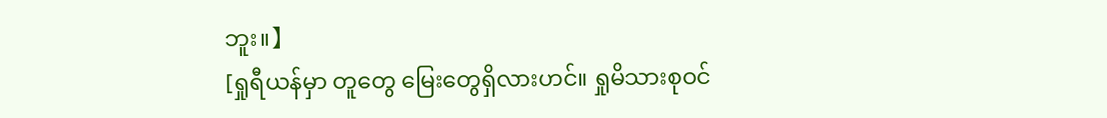ဘူး။】
[ရှုရီယန်မှာ တူတွေ မြေးတွေရှိလားဟင်။ ရှုမိသားစုဝင်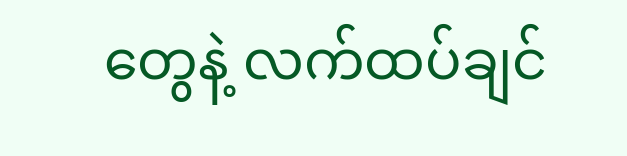တွေနဲ့ လက်ထပ်ချင်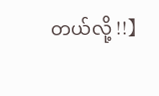တယ်လို့ !!】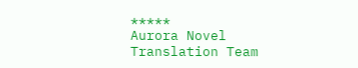*****
Aurora Novel Translation Team